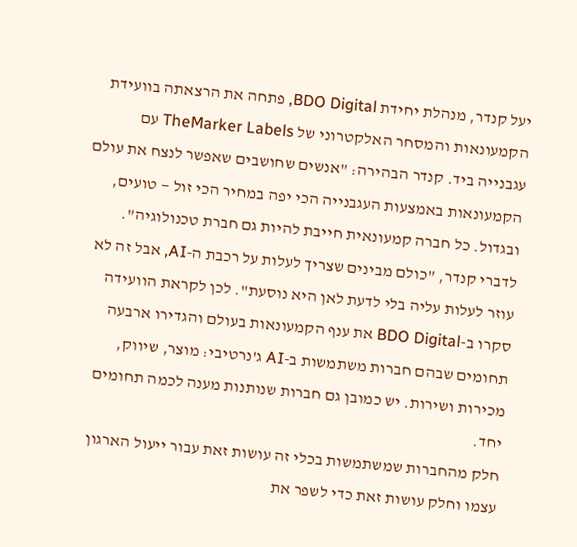יעל קנדר, מנהלת יחידת BDO Digital, פתחה את הרצאתה בוועידת הקמעונאות והמסחר האלקטרוני של TheMarker Labels עם עגבנייה ביד. קנדר הבהירה: "אנשים שחושבים שאפשר לנצח את עולם הקמעונאות באמצעות העגבנייה הכי יפה במחיר הכי זול — טועים, ובגדול. כל חברה קמעונאית חייבת להיות גם חברת טכנולוגיה".
לדברי קנדר, "כולם מבינים שצריך לעלות על רכבת ה-AI, אבל זה לא עוזר לעלות עליה בלי לדעת לאן היא נוסעת". לכן לקראת הוועידה סקרו ב-BDO Digital את ענף הקמעונאות בעולם והגדירו ארבעה תחומים שבהם חברות משתמשות ב-AI ג'נרטיבי: מוצר, שיווק, מכירות ושירות. יש כמובן גם חברות שנותנות מענה לכמה תחומים יחד.
חלק מהחברות שמשתמשות בכלי זה עושות זאת עבור ייעול הארגון עצמו וחלק עושות זאת כדי לשפר את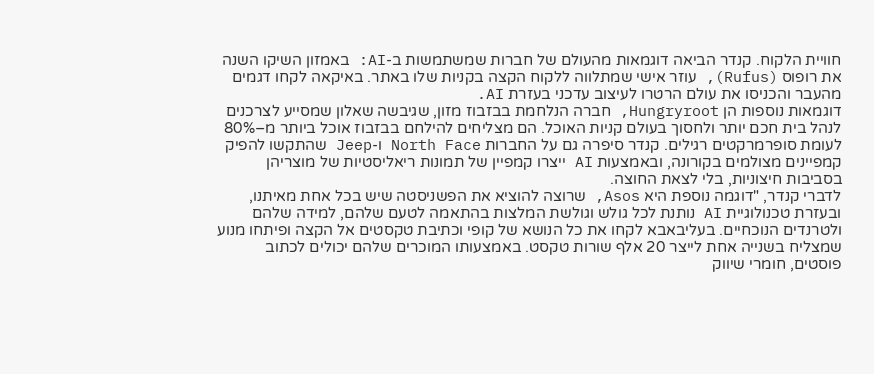חוויית הלקוח. קנדר הביאה דוגמאות מהעולם של חברות שמשתמשות ב-AI: באמזון השיקו השנה את רופוס (Rufus), עוזר אישי שמתלווה ללקוח הקצה בקניות שלו באתר. באיקאה לקחו דגמים מהעבר והכניסו את עולם הרטרו לעיצוב עדכני בעזרת AI.
דוגמאות נוספות הן Hungryroot, חברה הנלחמת בבזבוז מזון, שגיבשה שאלון שמסייע לצרכנים לנהל בית חכם יותר ולחסוך בעולם קניות האוכל. הם מצליחים להילחם בבזבוז אוכל ביותר מ–80% לעומת סופרמרקטים רגילים. קנדר סיפרה גם על החברות North Face ו-Jeep שהתקשו להפיק קמפיינים מצולמים בקורונה, ובאמצעות AI ייצרו קמפיין של תמונות ריאליסטיות של מוצריהן בסביבות חיצוניות, בלי לצאת החוצה.
לדברי קנדר, "דוגמה נוספת היא Asos, שרוצה להוציא את הפשניסטה שיש בכל אחת מאיתנו, ובעזרת טכנולוגיית AI נותנת לכל גולש וגולשת המלצות בהתאמה לטעם שלהם, למידה שלהם ולטרנדים הנוכחיים. בעליבאבא לקחו את כל הנושא של קופי וכתיבת טקסטים אל הקצה ופיתחו מנוע שמצליח בשנייה אחת לייצר 20 אלף שורות טקסט. באמצעותו המוכרים שלהם יכולים לכתוב פוסטים, חומרי שיווק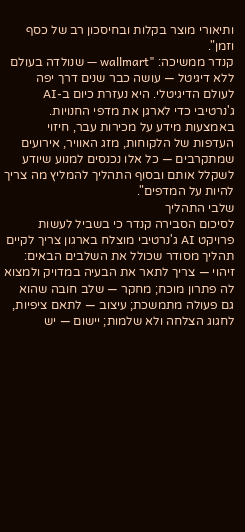ותיאורי מוצר בקלות ובחיסכון רב של כסף וזמן".
קנדר ממשיכה: "wallmart — שנולדה בעולם ללא דיגיטל — עושה כבר שנים דרך יפה לעולם הדיגיטלי. היא נעזרת כיום ב-AI ג'נרטיבי כדי לארגן את מדפי החנויות. באמצעות מידע על מכירות עבר, חיזוי העדפות של הלקוחות, מזג האוויר, אירועים שמתקרבים — כל אלו נכנסים למנוע שיודע לשקלל אותם ובסוף התהליך להמליץ מה צריך להיות על המדפים".
שלבי התהליך
לסיכום הסבירה קנדר כי בשביל לעשות פרויקט AI ג'נרטיבי מוצלח בארגון צריך לקיים תהליך מסודר שכולל את השלבים הבאים: זיהוי — צריך לתאר את הבעיה במדויק ולמצוא לה פתרון מוכח; מחקר — שלב חובה שהוא גם פעולה מתמשכת; עיצוב — לתאם ציפיות, לחגוג הצלחה ולא שלמות; יישום — יש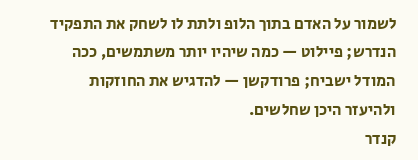לשמור על האדם בתוך הלופ ולתת לו לשחק את התפקיד הנדרש; פיילוט — כמה שיהיו יותר משתמשים, ככה המודל ישביח; פרודקשן — להדגיש את החוזקות ולהיעזר היכן שחלשים.
קנדר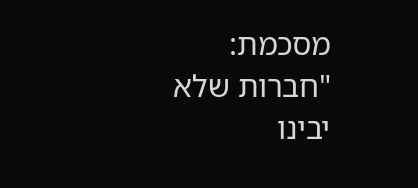מסכמת: "חברות שלא יבינו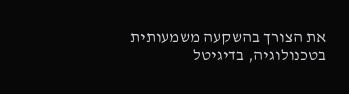את הצורך בהשקעה משמעותית בטכנולוגיה, בדיגיטל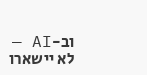וב-AI — לא יישארו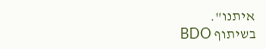איתנו".
בשיתוף BDO